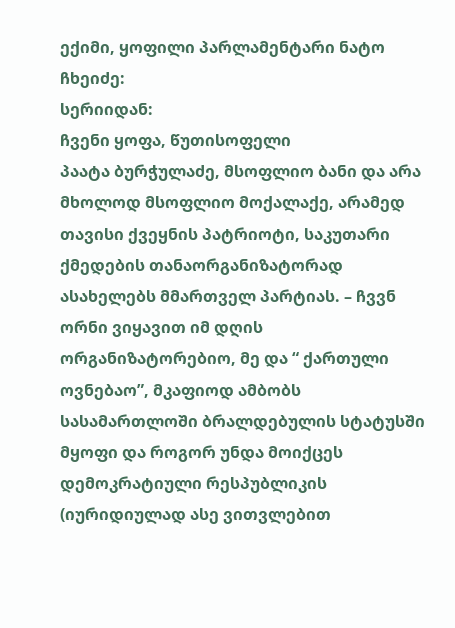ექიმი, ყოფილი პარლამენტარი ნატო ჩხეიძე:
სერიიდან:
ჩვენი ყოფა, წუთისოფელი
პაატა ბურჭულაძე, მსოფლიო ბანი და არა მხოლოდ მსოფლიო მოქალაქე, არამედ თავისი ქვეყნის პატრიოტი, საკუთარი ქმედების თანაორგანიზატორად ასახელებს მმართველ პარტიას. – ჩვვნ ორნი ვიყავით იმ დღის ორგანიზატორებიო, მე და “ ქართული ოვნებაო”, მკაფიოდ ამბობს სასამართლოში ბრალდებულის სტატუსში მყოფი და როგორ უნდა მოიქცეს დემოკრატიული რესპუბლიკის (იურიდიულად ასე ვითვლებით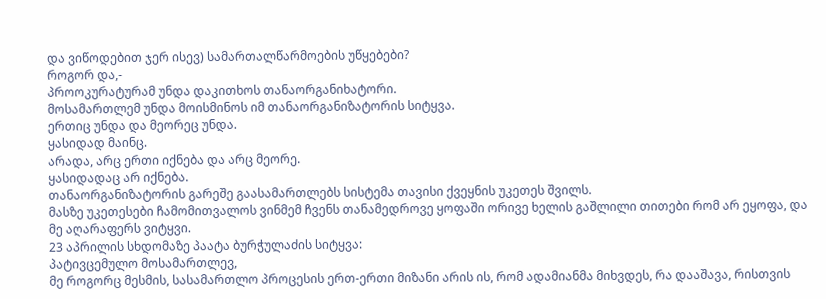და ვიწოდებით ჯერ ისევ) სამართალწარმოების უწყებები?
როგორ და,-
პროოკურატურამ უნდა დაკითხოს თანაორგანიხატორი.
მოსამართლემ უნდა მოისმინოს იმ თანაორგანიზატორის სიტყვა.
ერთიც უნდა და მეორეც უნდა.
ყასიდად მაინც.
არადა, არც ერთი იქნება და არც მეორე.
ყასიდადაც არ იქნება.
თანაორგანიზატორის გარეშე გაასამართლებს სისტემა თავისი ქვეყნის უკეთეს შვილს.
მასზე უკეთესები ჩამომითვალოს ვინმემ ჩვენს თანამედროვე ყოფაში ორივე ხელის გაშლილი თითები რომ არ ეყოფა, და მე აღარაფერს ვიტყვი.
23 აპრილის სხდომაზე პაატა ბურჭულაძის სიტყვა:
პატივცემულო მოსამართლევ,
მე როგორც მესმის, სასამართლო პროცესის ერთ-ერთი მიზანი არის ის, რომ ადამიანმა მიხვდეს, რა დააშავა, რისთვის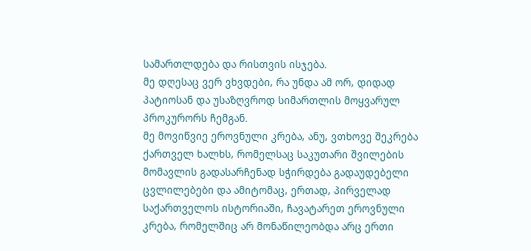სამართლდება და რისთვის ისჯება.
მე დღესაც ვერ ვხვდები, რა უნდა ამ ორ, დიდად პატიოსან და უსაზღვროდ სიმართლის მოყვარულ პროკურორს ჩემგან.
მე მოვიწვიე ეროვნული კრება, ანუ, ვთხოვე შეკრება ქართველ ხალხს, რომელსაც საკუთარი შვილების მომავლის გადასარჩენად სჭირდება გადაუდებელი ცვლილებები და ამიტომაც, ერთად, პირველად საქართველოს ისტორიაში, ჩავატარეთ ეროვნული კრება, რომელშიც არ მონაწილეობდა არც ერთი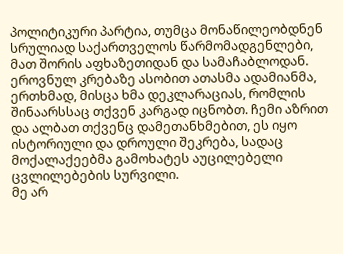პოლიტიკური პარტია, თუმცა მონაწილეობდნენ სრულიად საქართველოს წარმომადგენლები, მათ შორის აფხაზეთიდან და სამაჩაბლოდან.
ეროვნულ კრებაზე ასობით ათასმა ადამიანმა, ერთხმად, მისცა ხმა დეკლარაციას, რომლის შინაარსსაც თქვენ კარგად იცნობთ. ჩემი აზრით და ალბათ თქვენც დამეთანხმებით, ეს იყო ისტორიული და დროული შეკრება, სადაც მოქალაქეებმა გამოხატეს აუცილებელი ცვლილებების სურვილი.
მე არ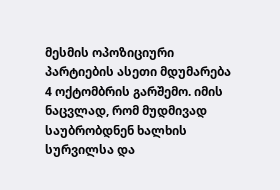მესმის ოპოზიციური პარტიების ასეთი მდუმარება 4 ოქტომბრის გარშემო. იმის ნაცვლად, რომ მუდმივად საუბრობდნენ ხალხის სურვილსა და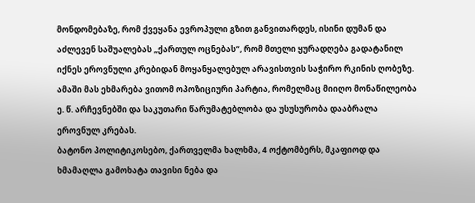მონდომებაზე, რომ ქვეყანა ევროპული გზით განვითარდეს, ისინი დუმან და აძლევენ საშუალებას „ქართულ ოცნებას“, რომ მთელი ყურადღება გადატანილ იქნეს ეროვნული კრებიდან მოყანყალებულ არავისთვის საჭირო რკინის ღობეზე. ამაში მას ეხმარება ვითომ ოპოზიციური პარტია, რომელმაც მიიღო მონაწილეობა ე. წ. არჩევნებში და საკუთარი წარუმატებლობა და უსუსურობა დააბრალა ეროვნულ კრებას.
ბატონო პოლიტიკოსებო, ქართველმა ხალხმა, 4 ოქტომბერს, მკაფიოდ და ხმამაღლა გამოხატა თავისი ნება და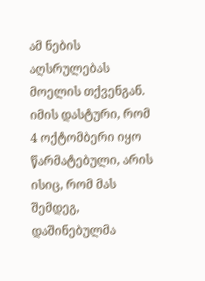ამ ნების აღსრულებას მოელის თქვენგან.
იმის დასტური, რომ 4 ოქტომბერი იყო წარმატებული, არის ისიც, რომ მას შემდეგ, დაშინებულმა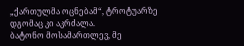„ქართულმა ოცნებამ“, ტროტუარზე დგომაც კი აკრძალა.
ბატონო მოსამართლევ, მე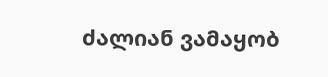ძალიან ვამაყობ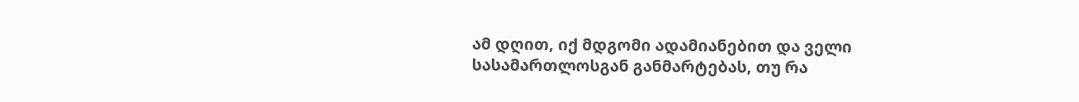ამ დღით, იქ მდგომი ადამიანებით და ველი სასამართლოსგან განმარტებას, თუ რა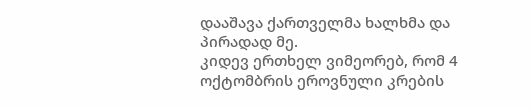დააშავა ქართველმა ხალხმა და პირადად მე.
კიდევ ერთხელ ვიმეორებ, რომ 4 ოქტომბრის ეროვნული კრების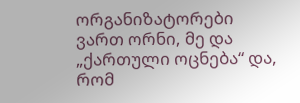ორგანიზატორები ვართ ორნი, მე და „ქართული ოცნება“ და, რომ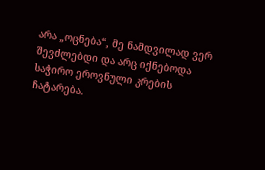არა „ოცნება“, მე ნამდვილად ვერ შევძლებდი და არც იქნებოდა საჭირო ეროვნული კრების ჩატარება.